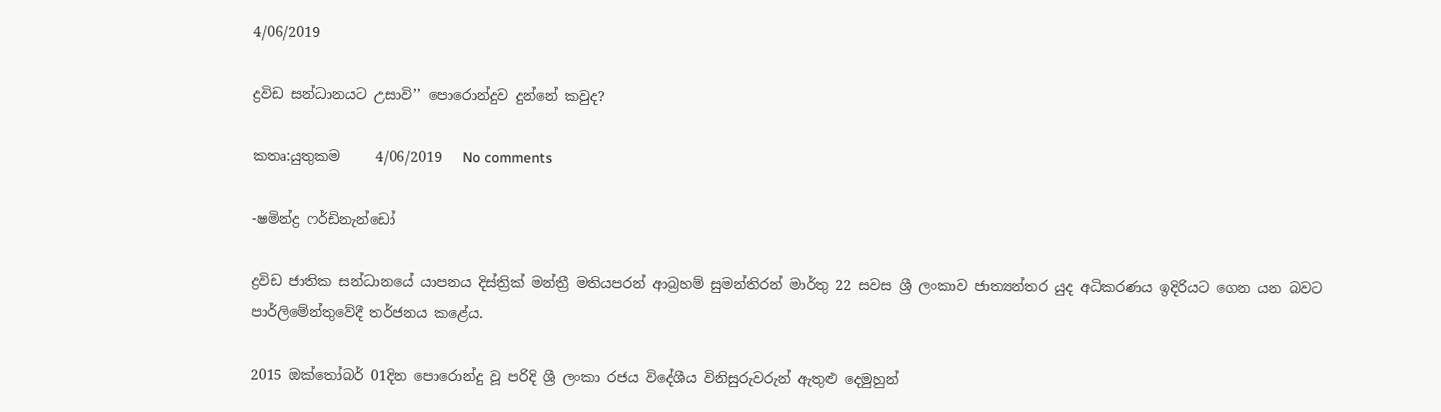4/06/2019

ද්‍රවිඩ සන්ධානයට උසාවි’’ පොරොන්දුව දුන්නේ කවුද?

කතෘ:යුතුකම     4/06/2019   No comments

-ෂමින්ද්‍ර ෆර්ඩිනැන්ඩෝ

ද්‍රවිඩ ජාතික සන්ධානයේ යාපනය දිස්ත්‍රික් මන්ත්‍රී මතියපරන් ආබ්‍රහම් සුමන්තිරන් මාර්තු 22 සවස ශ්‍රී ලංකාව ජාත්‍යන්තර යුද අධිකරණය ඉදිරියට ගෙන යන බවට පාර්ලිමේන්තුවේදී තර්ජනය කළේය.

2015 ඔක්තෝබර් 01දින පොරොන්දු වූ පරිදි ශ්‍රී ලංකා රජය විදේශීය විනිසුරුවරුන් ඇතුළු දෙමුහුන්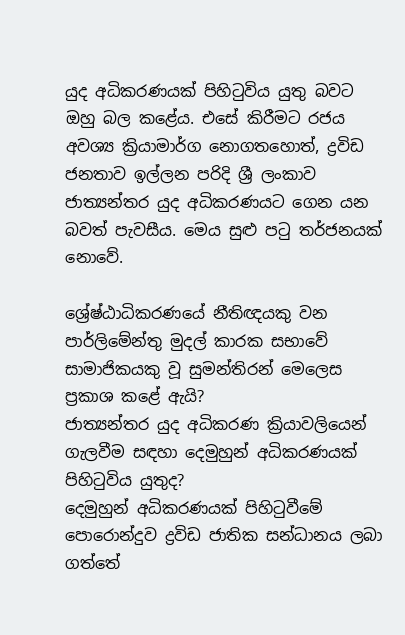යුද අධිකරණයක් පිහිටුවිය යුතු බවට ඔහු බල කළේය. එසේ කිරීමට රජය අවශ්‍ය ක්‍රියාමාර්ග නොගතහොත්, ද්‍රවිඩ ජනතාව ඉල්ලන පරිදි ශ්‍රී ලංකාව ජාත්‍යන්තර යුද අධිකරණයට ගෙන යන බවත් පැවසීය. මෙය සුළු පටු තර්ජනයක් නොවේ.

ශ්‍රේෂ්ඨාධිකරණයේ නීතිඥයකු වන පාර්ලිමේන්තු මුදල් කාරක සභාවේ සාමාජිකයකු වූ සුමන්තිරන් මෙලෙස ප්‍රකාශ කළේ ඇයි?
ජාත්‍යන්තර යුද අධිකරණ ක්‍රියාවලියෙන් ගැලවීම සඳහා දෙමුහුන් අධිකරණයක් පිහිටුවිය යුතුද?
දෙමුහුන් අධිකරණයක් පිහිටුවීමේ පොරොන්දුව ද්‍රවිඩ ජාතික සන්ධානය ලබා ගත්තේ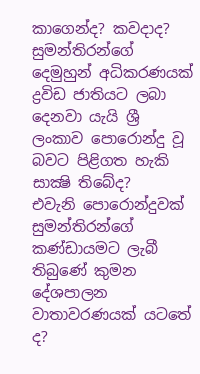කාගෙන්ද? කවදාද?
සුමන්තිරන්ගේ දෙමුහුන් අධිකරණයක් ද්‍රවිඩ ජාතියට ලබා දෙනවා යැයි ශ්‍රී ලංකාව පොරොන්දු වූ බවට පිළිගත හැකි සාක්‍ෂි තිබේද?
එවැනි පොරොන්දුවක් සුමන්තිරන්ගේ කණ්ඩායමට ලැබී තිබුණේ කුමන දේශපාලන වාතාවරණයක් යටතේ ද?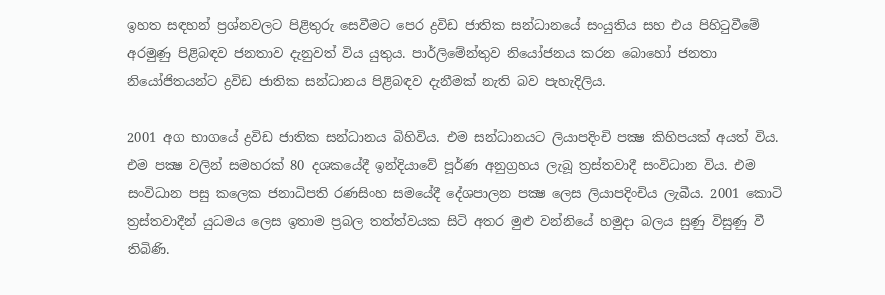ඉහත සඳහන් ප්‍රශ්නවලට පිළිතුරු සෙවීමට පෙර ද්‍රවිඩ ජාතික සන්ධානයේ සංයුතිය සහ එය පිහිටුවීමේ අරමුණු පිළිබඳව ජනතාව දැනුවත් විය යුතුය. පාර්ලිමේන්තුව නියෝජනය කරන බොහෝ ජනතා නියෝජිතයන්ට ද්‍රවිඩ ජාතික සන්ධානය පිළිබඳව දැනීමක් නැති බව පැහැදිලිය.

2001 අග භාගයේ ද්‍රවිඩ ජාතික සන්ධානය බිහිවිය. එම සන්ධානයට ලියාපදිංචි පක්‍ෂ කිහිපයක් අයත් විය. එම පක්‍ෂ වලින් සමහරක් 80 දශකයේදී ඉන්දියාවේ පූර්ණ අනුග්‍රහය ලැබූ ත්‍රස්තවාදී සංවිධාන විය. එම සංවිධාන පසු කලෙක ජනාධිපති රණසිංහ සමයේදී දේශපාලන පක්‍ෂ ලෙස ලියාපදිංචිය ලැබීය. 2001 කොටි ත්‍රස්තවාදීන් යුධමය ලෙස ඉතාම ප්‍රබල තත්ත්වයක සිටි අතර මුළු වන්නියේ හමුදා බලය සුණු විසුණු වී තිබිණි.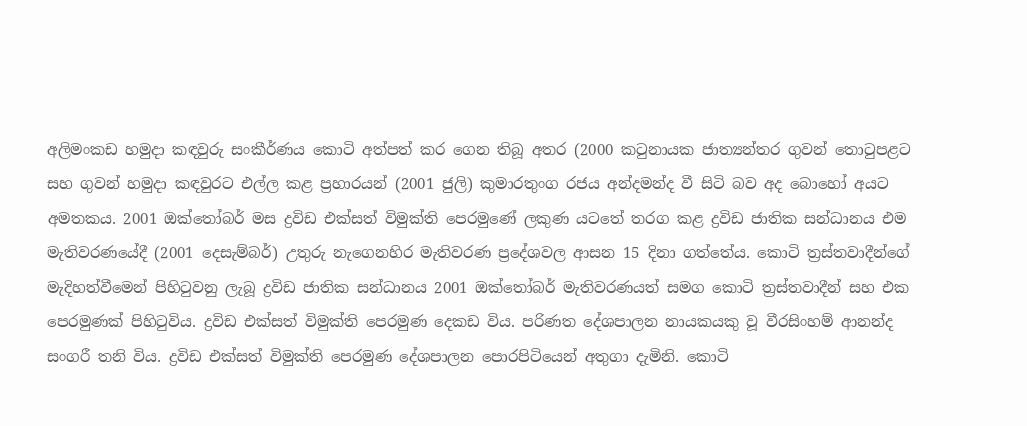අලිමංකඩ හමුදා කඳවුරු සංකීර්ණය කොටි අත්පත් කර ගෙන තිබූ අතර (2000 කටුනායක ජාත්‍යන්තර ගුවන් තොටුපළට සහ ගුවන් හමුදා කඳවුරට එල්ල කළ ප්‍රහාරයන් (2001 ජුලි) කුමාරතුංග රජය අන්දමන්ද වී සිටි බව අද බොහෝ අයට අමතකය. 2001 ඔක්තෝබර් මස ද්‍රවිඩ එක්සත් විමුක්ති පෙරමුණේ ලකුණ යටතේ තරග කළ ද්‍රවිඩ ජාතික සන්ධානය එම මැතිවරණයේදී (2001 දෙසැම්බර්) උතුරු නැගෙනහිර මැතිවරණ ප්‍රදේශවල ආසන 15 දිනා ගත්තේය. කොටි ත්‍රස්තවාදීන්ගේ මැදිහත්වීමෙන් පිහිටුවනු ලැබූ ද්‍රවිඩ ජාතික සන්ධානය 2001 ඔක්තෝබර් මැතිවරණයත් සමග කොටි ත්‍රස්තවාදීන් සහ එක පෙරමුණක් පිහිටුවිය. ද්‍රවිඩ එක්සත් විමුක්ති පෙරමුණ දෙකඩ විය. පරිණත දේශපාලන නායකයකු වූ වීරසිංහම් ආනන්ද සංගරී තනි විය. ද්‍රවිඩ එක්සත් විමුක්ති පෙරමුණ දේශපාලන පොරපිටියෙන් අතුගා දැමිනි. කොටි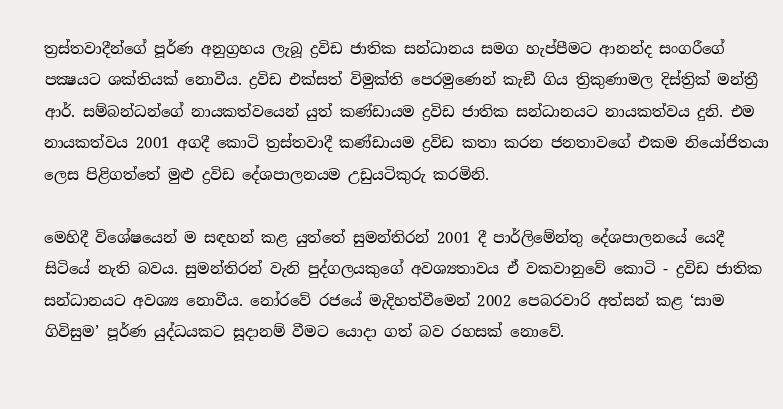ත්‍රස්තවාදීන්ගේ පූර්ණ අනුග්‍රහය ලැබූ ද්‍රවිඩ ජාතික සන්ධානය සමග හැප්පීමට ආනන්ද සංගරීගේ පක්‍ෂයට ශක්තියක් නොවීය. ද්‍රවිඩ එක්සත් විමුක්ති පෙරමුණෙන් කැඞී ගිය ත්‍රිකුණාමල දිස්ත්‍රික් මන්ත්‍රී ආර්. සම්බන්ධන්ගේ නායකත්වයෙන් යුත් කණ්ඩායම ද්‍රවිඩ ජාතික සන්ධානයට නායකත්වය දුනි. එම නායකත්වය 2001 අගදී කොටි ත්‍රස්තවාදී කණ්ඩායම ද්‍රවිඩ කතා කරන ජනතාවගේ එකම නියෝජිතයා ලෙස පිළිගත්තේ මුළු ද්‍රවිඩ දේශපාලනයම උඩුයටිකුරු කරමිනි.

මෙහිදී විශේෂයෙන් ම සඳහන් කළ යුත්තේ සුමන්තිරන් 2001 දී පාර්ලිමේන්තු දේශපාලනයේ යෙදී සිටියේ නැති බවය. සුමන්තිරන් වැනි පුද්ගලයකුගේ අවශ්‍යතාවය ඒ වකවානුවේ කොටි - ද්‍රවිඩ ජාතික සන්ධානයට අවශ්‍ය නොවීය. නෝරවේ රජයේ මැදිහත්වීමෙන් 2002 පෙබරවාරි අත්සන් කළ ‘සාම ගිවිසුම’ පූර්ණ යුද්ධයකට සූදානම් වීමට යොදා ගත් බව රහසක් නොවේ.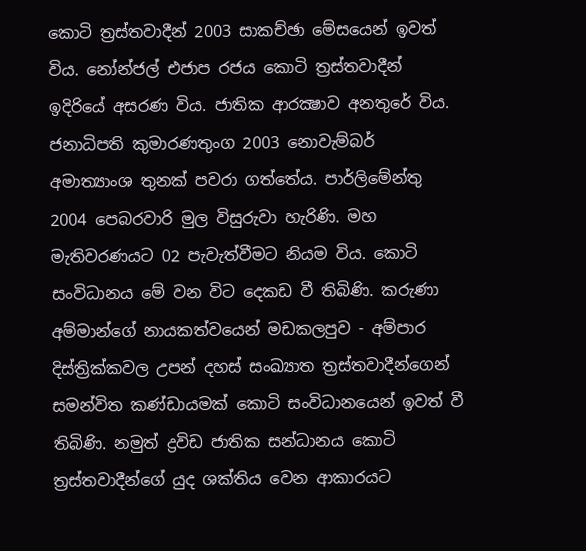කොටි ත්‍රස්තවාදීන් 2003 සාකච්ඡා මේසයෙන් ඉවත් විය. නෝන්ජල් එජාප රජය කොටි ත්‍රස්තවාදීන් ඉදිරියේ අසරණ විය. ජාතික ආරක්‍ෂාව අනතුරේ විය. ජනාධිපති කුමාරණතුංග 2003 නොවැම්බර් අමාත්‍යාංශ තුනක් පවරා ගත්තේය. පාර්ලිමේන්තු 2004 පෙබරවාරි මුල විසුරුවා හැරිණි. මහ මැතිවරණයට 02 පැවැත්වීමට නියම විය. කොටි සංවිධානය මේ වන විට දෙකඩ වී තිබිණි. කරුණා අම්මාන්ගේ නායකත්වයෙන් මඩකලපුව - අම්පාර දිස්ත්‍රික්කවල උපන් දහස් සංඛ්‍යාත ත්‍රස්තවාදීන්ගෙන් සමන්විත කණ්ඩායමක් කොටි සංවිධානයෙන් ඉවත් වී තිබිණි. නමුත් ද්‍රවිඩ ජාතික සන්ධානය කොටි ත්‍රස්තවාදීන්ගේ යුද ශක්තිය වෙන ආකාරයට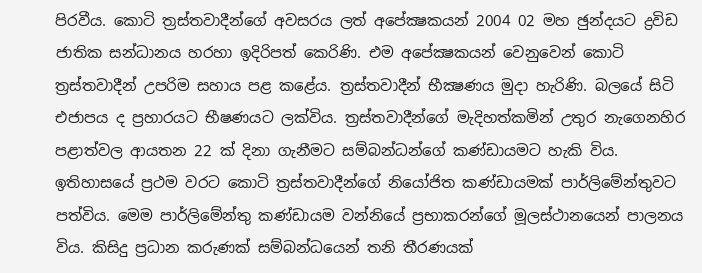පිරවීය. කොටි ත්‍රස්තවාදීන්ගේ අවසරය ලත් අපේක්‍ෂකයන් 2004 02 මහ ඡුන්දයට ද්‍රවිඩ ජාතික සන්ධානය හරහා ඉදිරිපත් කෙරිණි. එම අපේක්‍ෂකයන් වෙනුවෙන් කොටි ත්‍රස්තවාදීන් උපරිම සහාය පළ කළේය. ත්‍රස්තවාදීන් භීක්‍ෂණය මුදා හැරිණි. බලයේ සිටි එජාපය ද ප්‍රහාරයට භීෂණයට ලක්විය. ත්‍රස්තවාදීන්ගේ මැදිහත්කමින් උතුර නැගෙනහිර පළාත්වල ආයතන 22 ක් දිනා ගැනීමට සම්බන්ධන්ගේ කණ්ඩායමට හැකි විය. ඉතිහාසයේ ප්‍රථම වරට කොටි ත්‍රස්තවාදීන්ගේ නියෝජිත කණ්ඩායමක් පාර්ලිමේන්තුවට පත්විය. මෙම පාර්ලිමේන්තු කණ්ඩායම වන්නියේ ප්‍රභාකරන්ගේ මූලස්ථානයෙන් පාලනය විය. කිසිදු ප්‍රධාන කරුණක් සම්බන්ධයෙන් තනි තීරණයක්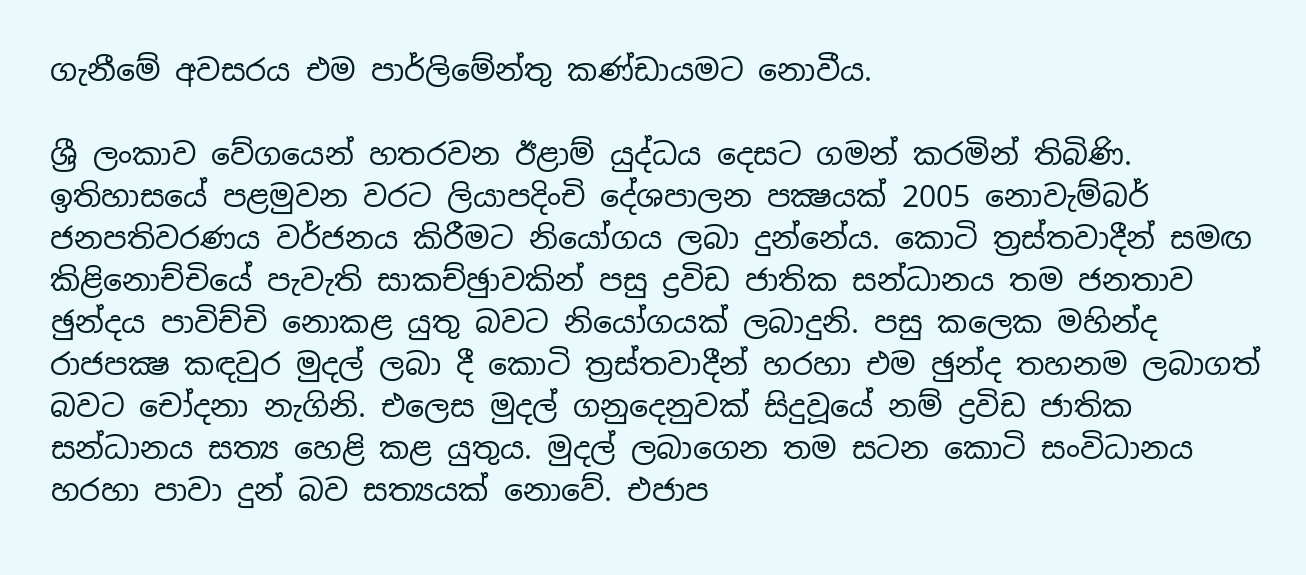ගැනීමේ අවසරය එම පාර්ලිමේන්තු කණ්ඩායමට නොවීය.

ශ්‍රී ලංකාව වේගයෙන් හතරවන ඊළාම් යුද්ධය දෙසට ගමන් කරමින් තිබිණි. ඉතිහාසයේ පළමුවන වරට ලියාපදිංචි දේශපාලන පක්‍ෂයක් 2005 නොවැම්බර් ජනපතිවරණය වර්ජනය කිරීමට නියෝගය ලබා දුන්නේය. කොටි ත්‍රස්තවාදීන් සමඟ කිළිනොච්චියේ පැවැති සාකච්ඡුාවකින් පසු ද්‍රවිඩ ජාතික සන්ධානය තම ජනතාව ඡුන්දය පාවිච්චි නොකළ යුතු බවට නියෝගයක් ලබාදුනි. පසු කලෙක මහින්ද රාජපක්‍ෂ කඳවුර මුදල් ලබා දී කොටි ත්‍රස්තවාදීන් හරහා එම ඡුන්ද තහනම ලබාගත් බවට චෝදනා නැගිනි. එලෙස මුදල් ගනුදෙනුවක් සිදුවූයේ නම් ද්‍රවිඩ ජාතික සන්ධානය සත්‍ය හෙළි කළ යුතුය. මුදල් ලබාගෙන තම සටන කොටි සංවිධානය හරහා පාවා දුන් බව සත්‍යයක් නොවේ. එජාප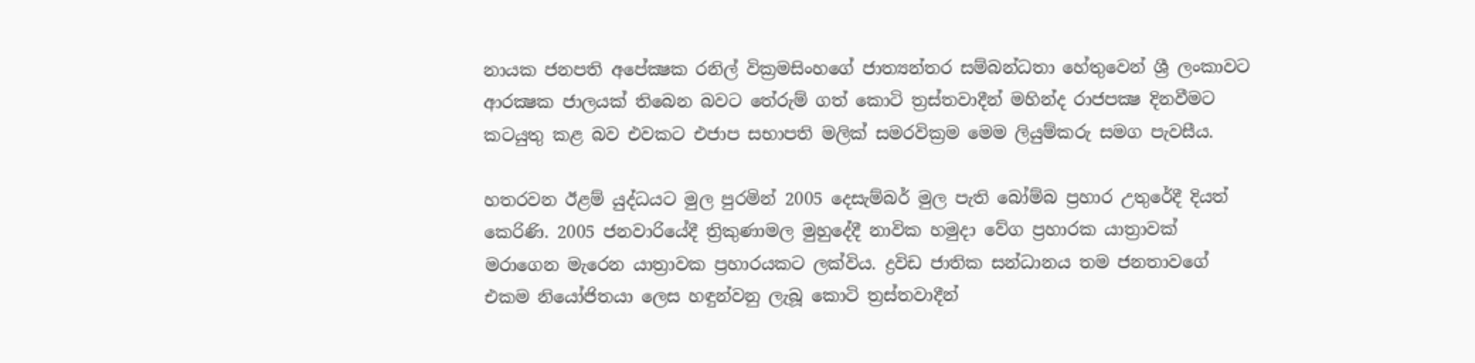නායක ජනපති අපේක්‍ෂක රනිල් වික්‍රමසිංහගේ ජාත්‍යන්තර සම්බන්ධතා හේතුවෙන් ශ්‍රී ලංකාවට ආරක්‍ෂක ජාලයක් තිබෙන බවට තේරුම් ගත් කොටි ත්‍රස්තවාදීන් මහින්ද රාජපක්‍ෂ දිනවීමට කටයුතු කළ බව එවකට එජාප සභාපති මලික් සමරවික්‍රම මෙම ලියුම්කරු සමග පැවසීය.

හතරවන ඊළම් යුද්ධයට මුල පුරමින් 2005 දෙසැම්බර් මුල පැති බෝම්බ ප්‍රහාර උතුරේදී දියත් කෙරිණි. 2005 ජනවාරියේදී ත්‍රිකුණාමල මුහුදේදී නාවික හමුදා වේග ප්‍රහාරක යාත්‍රාවක් මරාගෙන මැරෙන යාත්‍රාවක ප්‍රහාරයකට ලක්විය. ද්‍රවිඩ ජාතික සන්ධානය තම ජනතාවගේ එකම නියෝජිතයා ලෙස හඳුන්වනු ලැබූ කොටි ත්‍රස්තවාදීන්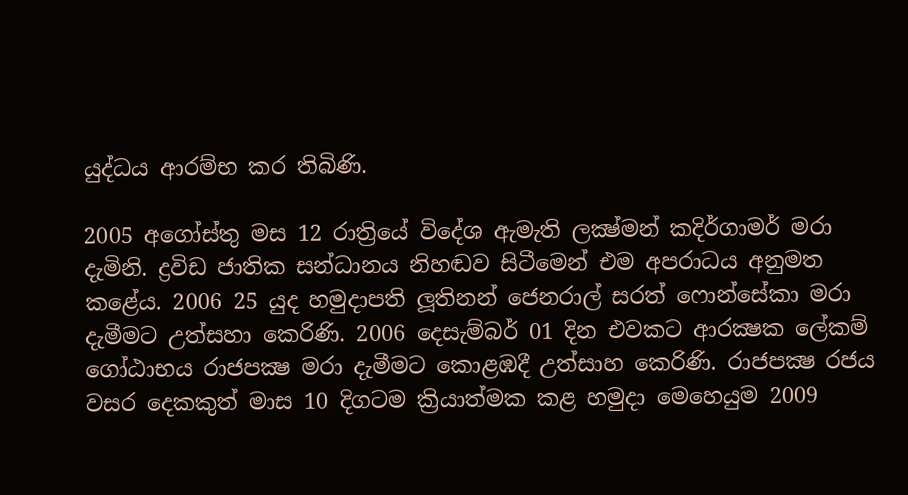යුද්ධය ආරම්භ කර තිබිණි.

2005 අගෝස්තු මස 12 රාත්‍රියේ විදේශ ඇමැති ලක්‍ෂ්මන් කදිර්ගාමර් මරා දැමිනි. ද්‍රවිඩ ජාතික සන්ධානය නිහඬව සිටීමෙන් එම අපරාධය අනුමත කළේය. 2006 25 යුද හමුදාපති ලූතිනන් ජෙනරාල් සරත් ෆොන්සේකා මරා දැමීමට උත්සහා කෙරිණි. 2006 දෙසැම්බර් 01 දින එවකට ආරක්‍ෂක ලේකම් ගෝඨාභය රාජපක්‍ෂ මරා දැමීමට කොළඹදී උත්සාහ කෙරිණි. රාජපක්‍ෂ රජය වසර දෙකකුත් මාස 10 දිගටම ක්‍රියාත්මක කළ හමුදා මෙහෙයුම 2009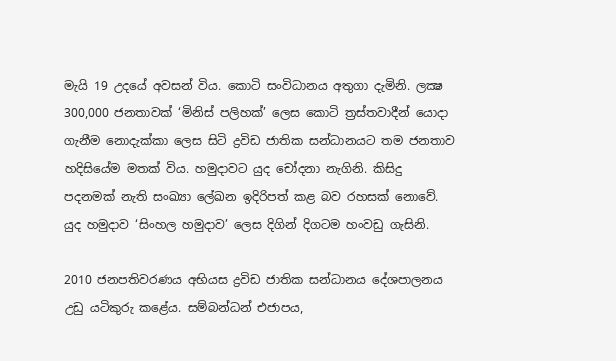මැයි 19 උදයේ අවසන් විය. කොටි සංවිධානය අතුගා දැමිනි. ලක්‍ෂ 300,000 ජනතාවක් ‘මිනිස් පලිහක්’ ලෙස කොටි ත්‍රස්තවාදීන් යොදා ගැනීම නොදැක්කා ලෙස සිටි ද්‍රවිඩ ජාතික සන්ධානයට තම ජනතාව හදිසියේම මතක් විය. හමුදාවට යුද චෝදනා නැගිනි. කිසිදු පදනමක් නැති සංඛ්‍යා ලේඛන ඉදිරිපත් කළ බව රහසක් නොවේ. යුද හමුදාව ‘සිංහල හමුදාව’ ලෙස දිගින් දිගටම හංවඩු ගැසිනි.

2010 ජනපතිවරණය අභියස ද්‍රවිඩ ජාතික සන්ධානය දේශපාලනය උඩු යටිකුරු කළේය. සම්බන්ධන් එජාපය,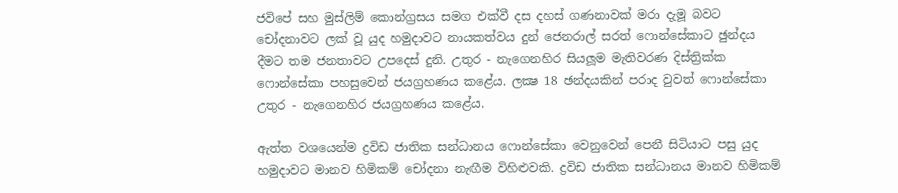ජවිපේ සහ මුස්ලිම් කොන්ග්‍රසය සමග එක්වී දස දහස් ගණනාවක් මරා දැමූ බවට චෝදනාවට ලක් වූ යුද හමුදාවට නායකත්වය දුන් ජෙනරාල් සරත් ෆොන්සේකාට ඡුන්දය දීමට තම ජනතාවට උපදෙස් දුනි. උතුර - නැගෙනහිර සියලූම මැතිවරණ දිස්ත්‍රික්ක ෆොන්සේකා පහසුවෙන් ජයග්‍රහණය කළේය. ලක්‍ෂ 18 ඡන්දයකින් පරාද වුවත් ෆොන්සේකා උතුර - නැගෙනහිර ජයග්‍රහණය කළේය.

ඇත්ත වශයෙන්ම ද්‍රවිඩ ජාතික සන්ධානය ෆොන්සේකා වෙනුවෙන් පෙනී සිටියාට පසු යුද හමුදාවට මානව හිමිකම් චෝදනා නැඟීම විහිළුවකි. ද්‍රවිඩ ජාතික සන්ධානය මානව හිමිකම්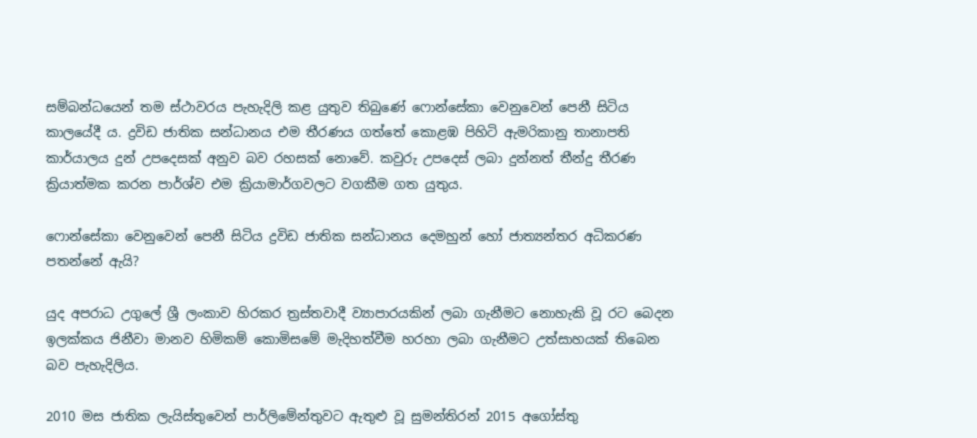සම්බන්ධයෙන් තම ස්ථාවරය පැහැදිලි කළ යුතුව තිබුණේ ෆොන්සේකා වෙනුවෙන් පෙනී සිටිය කාලයේදී ය. ද්‍රවිඩ ජාතික සන්ධානය එම තීරණය ගත්තේ කොළඹ පිහිටි ඇමරිකානු තානාපති කාර්යාලය දුන් උපදෙසක් අනුව බව රහසක් නොවේ. කවුරු උපදෙස් ලබා දුන්නත් තීන්දු තීරණ ක්‍රියාත්මක කරන පාර්ශ්ව එම ක්‍රියාමාර්ගවලට වගකීම ගත යුතුය.

ෆොන්සේකා වෙනුවෙන් පෙනී සිටිය ද්‍රවිඩ ජාතික සන්ධානය දෙමහුන් හෝ ජාත්‍යන්තර අධිකරණ පතන්නේ ඇයි?

යුද අපරාධ උගුලේ ශ්‍රී ලංකාව හිරකර ත්‍රස්තවාදී ව්‍යාපාරයකින් ලබා ගැනීමට නොහැකි වූ රට බෙදන ඉලක්කය ජිනීවා මානව හිමිකම් කොමිසමේ මැදිහත්වීම හරහා ලබා ගැනීමට උත්සාහයක් තිබෙන බව පැහැදිලිය.

2010 මස ජාතික ලැයිස්තුවෙන් පාර්ලිමේන්තුවට ඇතුළු වූ සුමන්තිරන් 2015 අගෝස්තු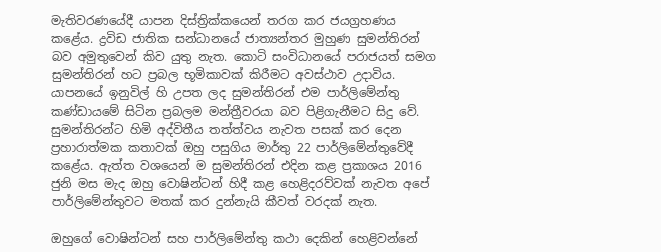මැතිවරණයේදී යාපන දිස්ත්‍රික්කයෙන් තරග කර ජයග්‍රහණය කළේය. ද්‍රවිඩ ජාතික සන්ධානයේ ජාත්‍යන්තර මුහුණ සුමන්තිරන් බව අමුතුවෙන් කිව යුතු නැත. කොටි සංවිධානයේ පරාජයත් සමග සුමන්තිරන් හට ප්‍රබල භූමිකාවක් කිරීමට අවස්ථාව උදාවිය. යාපනයේ ඉනුවිල් හි උපත ලද සුමන්තිරන් එම පාර්ලිමේන්තු කණ්ඩායමේ සිටින ප්‍රබලම මන්ත්‍රීවරයා බව පිළිගැනීමට සිදු වේ. සුමන්තිරන්ට හිමි අද්විතීය තත්ත්වය නැවත පසක් කර දෙන ප්‍රහාරාත්මක කතාවක් ඔහු පසුගිය මාර්තු 22 පාර්ලිමේන්තුවේදී කළේය. ඇත්ත වශයෙන් ම සුමන්තිරන් එදින කළ ප්‍රකාශය 2016 ජුනි මස මැද ඔහු වොෂින්ටන් හිදී කළ හෙළිදරව්වක් නැවත අපේ පාර්ලිමේන්තුවට මතක් කර දුන්නැයි කීවත් වරදක් නැත.

ඔහුගේ වොෂින්ටන් සහ පාර්ලිමේන්තු කථා දෙකින් හෙළිවන්නේ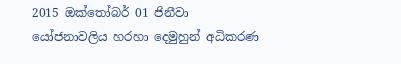2015 ඔක්තෝබර් 01 ජිනීවා යෝජනාවලිය හරහා දෙමුහුන් අධිකරණ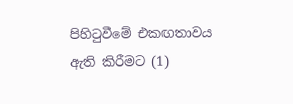පිහිටුවීමේ එකඟතාවය ඇති කිරීමට (1)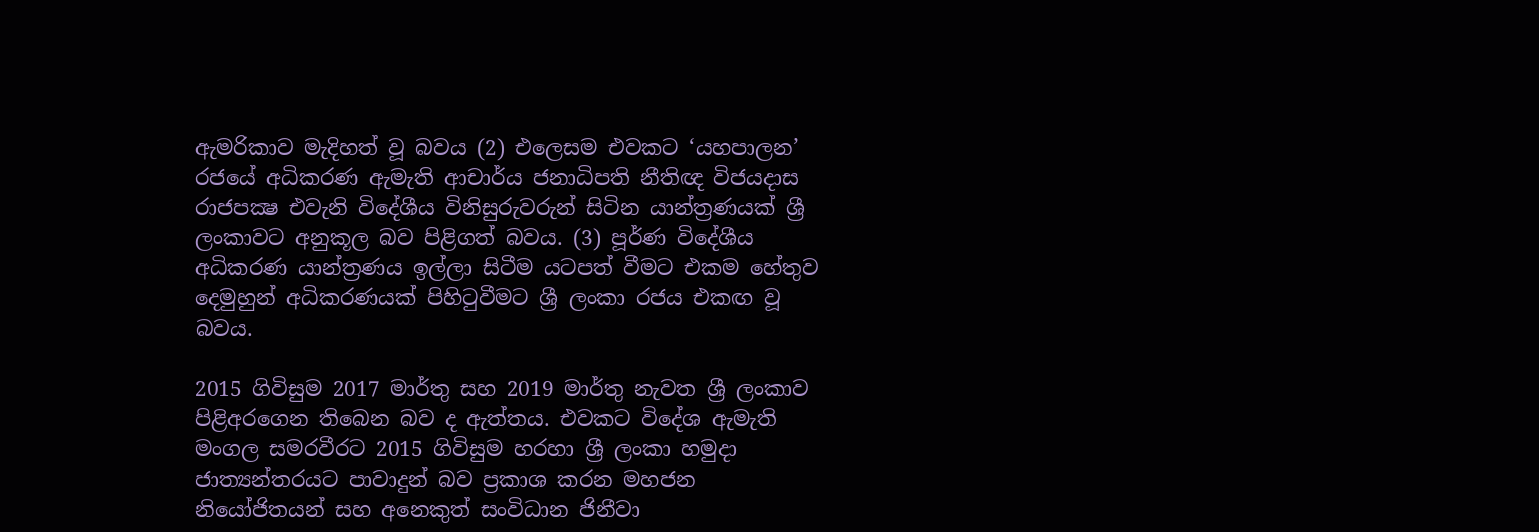ඇමරිකාව මැදිහත් වූ බවය (2) එලෙසම එවකට ‘යහපාලන’ රජයේ අධිකරණ ඇමැති ආචාර්ය ජනාධිපති නීතිඥ විජයදාස රාජපක්‍ෂ එවැනි විදේශීය විනිසුරුවරුන් සිටින යාන්ත්‍රණයක් ශ්‍රී ලංකාවට අනුකූල බව පිළිගත් බවය. (3) පූර්ණ විදේශීය අධිකරණ යාන්ත්‍රණය ඉල්ලා සිටීම යටපත් වීමට එකම හේතුව දෙමුහුන් අධිකරණයක් පිහිටුවීමට ශ්‍රී ලංකා රජය එකඟ වූ බවය.

2015 ගිවිසුම 2017 මාර්තු සහ 2019 මාර්තු නැවත ශ්‍රී ලංකාව පිළිඅරගෙන තිබෙන බව ද ඇත්තය. එවකට විදේශ ඇමැති මංගල සමරවීරට 2015 ගිවිසුම හරහා ශ්‍රී ලංකා හමුදා ජාත්‍යන්තරයට පාවාදුන් බව ප්‍රකාශ කරන මහජන නියෝජිතයන් සහ අනෙකුත් සංවිධාන ජිනීවා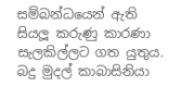සම්බන්ධයෙන් ඇති සියලූ කරුණු කාරණා සැලකිල්ලට ගත යුතුය. බදු මුදල් කාබාසිනියා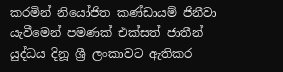කරමින් නියෝජිත කණ්ඩායම් ජිනීවා යැවීමෙන් පමණක් එක්සත් ජාතීන් යුද්ධය දිනූ ශ්‍රී ලංකාවට ඇතිකර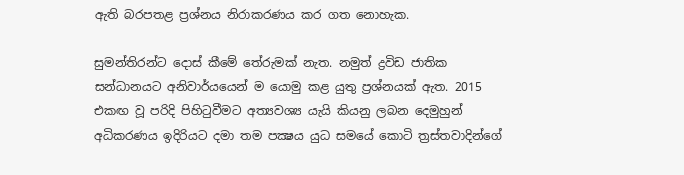ඇති බරපතළ ප්‍රශ්නය නිරාකරණය කර ගත නොහැක.

සුමන්තිරන්ට දොස් කීමේ තේරුමක් නැත. නමුත් ද්‍රවිඩ ජාතික සන්ධානයට අනිවාර්යයෙන් ම යොමු කළ යුතු ප්‍රශ්නයක් ඇත. 2015 එකඟ වූ පරිදි පිහිටුවීමට අත්‍යවශ්‍ය යැයි කියනු ලබන දෙමුහුන් අධිකරණය ඉදිරියට දමා තම පක්‍ෂය යුධ සමයේ කොටි ත්‍රස්තවාදින්ගේ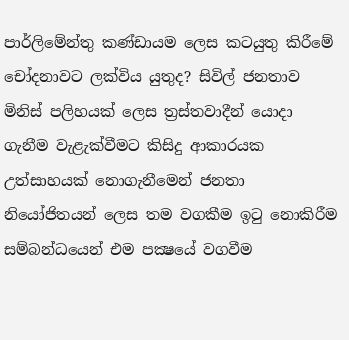පාර්ලිමේන්තු කණ්ඩායම ලෙස කටයුතු කිරීමේ චෝදනාවට ලක්විය යුතුද? සිවිල් ජනතාව මිනිස් පලිහයක් ලෙස ත්‍රස්තවාදීන් යොදා ගැනීම වැළැක්වීමට කිසිදු ආකාරයක උත්සාහයක් නොගැනීමෙන් ජනතා නියෝජිතයන් ලෙස තම වගකීම ඉටු නොකිරීම සම්බන්ධයෙන් එම පක්‍ෂයේ වගවීම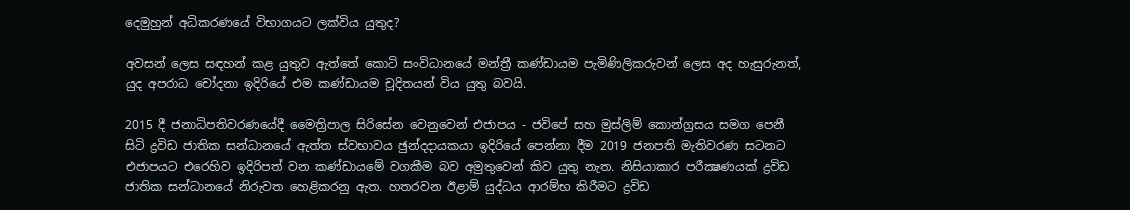දෙමුහුන් අධිකරණයේ විභාගයට ලක්විය යුතුද?

අවසන් ලෙස සඳහන් කළ යුතුව ඇත්තේ කොටි සංවිධානයේ මන්ත්‍රී කණ්ඩායම පැමිණිලිකරුවන් ලෙස අද හැසුරුනත්, යුද අපරාධ චෝදනා ඉදිරියේ එම කණ්ඩායම චූදිතයන් විය යුතු බවයි.

2015 දී ජනාධිපතිවරණයේදී මෛත්‍රිපාල සිරිසේන වෙනුවෙන් එජාපය - ජවිපේ සහ මුස්ලිම් කොන්ග්‍රසය සමග පෙනී සිටි ද්‍රවිඩ ජාතික සන්ධානයේ ඇත්ත ස්වභාවය ඡුන්දදායකයා ඉදිරියේ පෙන්නා දීම 2019 ජනපති මැතිවරණ සටනට එජාපයට එරෙහිව ඉදිරිපත් වන කණ්ඩායමේ වගකීම බව අමුතුවෙන් කිව යුතු නැත. නිසියාකාර පරීක්‍ෂණයක් ද්‍රවිඩ ජාතික සන්ධානයේ නිරුවත හෙළිකරනු ඇත. හතරවන ඊළාම් යුද්ධය ආරම්භ කිරීමට ද්‍රවිඩ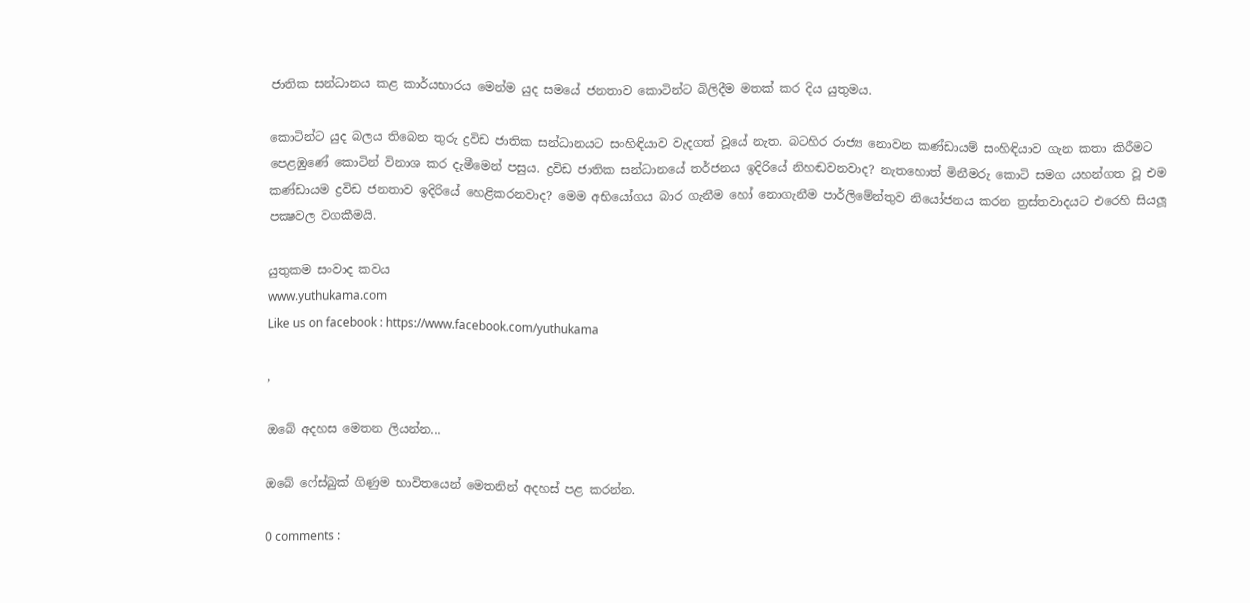ජාතික සන්ධානය කළ කාර්යභාරය මෙන්ම යුද සමයේ ජනතාව කොටින්ට බිලිදීම මතක් කර දිය යුතුමය.

කොටින්ට යුද බලය තිබෙන තුරු ද්‍රවිඩ ජාතික සන්ධානයට සංහිඳියාව වැදගත් වූයේ නැත. බටහිර රාජ්‍ය නොවන කණ්ඩායම් සංහිඳියාව ගැන කතා කිරීමට පෙළඹුණේ කොටින් විනාශ කර දැමීමෙන් පසුය. ද්‍රවිඩ ජාතික සන්ධානයේ තර්ජනය ඉදිරියේ නිහඬවනවාද? නැතහොත් මිනීමරු කොටි සමග යහන්ගත වූ එම කණ්ඩායම ද්‍රවිඩ ජනතාව ඉදිරියේ හෙළිකරනවාද? මෙම අභියෝගය බාර ගැනීම හෝ නොගැනීම පාර්ලිමේන්තුව නියෝජනය කරන ත්‍රස්තවාදයට එරෙහි සියලූ පක්‍ෂවල වගකීමයි.

යුතුකම සංවාද කවය
www.yuthukama.com
Like us on facebook : https://www.facebook.com/yuthukama

,

ඔබේ අදහස මෙතන ලියන්න...

ඔබේ ෆේස්බුක් ගිණුම භාවිතයෙන් මෙතනින් අදහස් පළ කරන්න.

0 comments :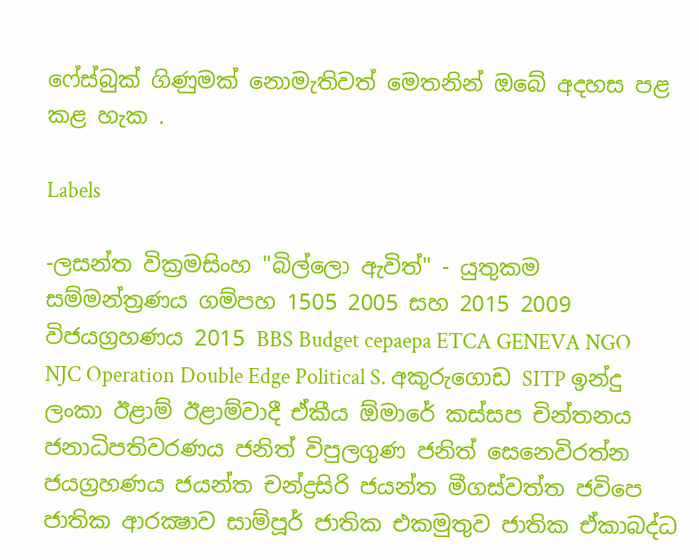ෆේස්බුක් ගිණුමක් නොමැතිවත් මෙතනින් ඔබේ අදහස පළ කළ හැක .

Labels

-ලසන්ත වික්‍රමසිංහ "බිල්ලො ඇවිත්" - යුතුකම සම්මන්ත්‍රණය ගම්පහ 1505 2005 සහ 2015 2009 විජයග්‍රහණය 2015 BBS Budget cepaepa ETCA GENEVA NGO NJC Operation Double Edge Political S. අකුරුගොඩ SITP ඉන්දු ලංකා ඊළාම් ඊළාම්වාදී ඒකීය ඕමාරේ කස්‌සප චින්තනය ජනාධිපතිවරණය ජනිත් විපුලගුණ ජනිත් සෙනෙවිරත්න ජයග්‍රහණය ජයන්ත චන්ද්‍රසිරි ජයන්ත මීගස්වත්ත ජවිපෙ ජාතික ආරක්‍ෂාව සාම්පූර් ජාතික එකමුතුව ජාතික ඒකාබද්ධ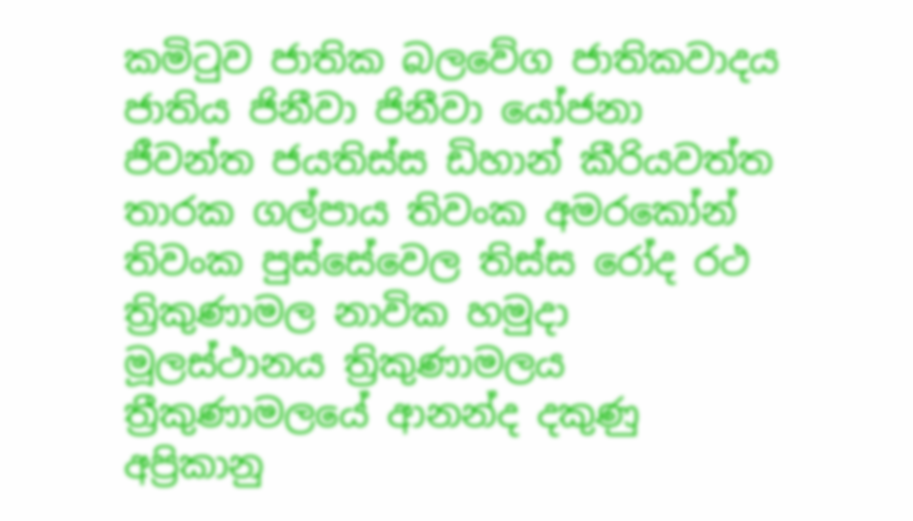කමිටුව ජාතික බලවේග ජාතිකවාදය ජාතිය ජිනීවා ජිනීවා යෝජනා ජීවන්ත ජයතිස්ස ඩිහාන් කීරියවත්ත තාරක ගල්පාය තිවංක අමරකෝන් තිවංක පුස්සේවෙල තිස්‌ස රෝද රථ ත්‍රිකුණාමල නාවික හමුදා මූලස්‌ථානය ත්‍රිකුණාමලය ත්‍රීකුණාමලයේ ආනන්ද දකුණු අප්‍රිකානු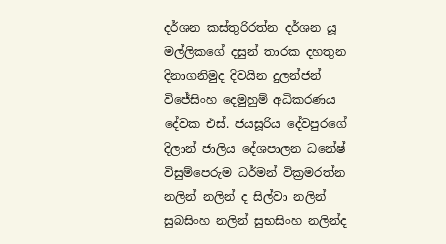දර්ශන කස්තුරිරත්න දර්ශන යූ මල්ලිකගේ දසුන් තාරක දහතුන දිනාගනිමුද දිවයින දුලන්ජන් විජේසිංහ දෙමුහුම් අධිකරණය දේවක එස්. ජයසූරිය දේවපුරගේ දිලාන් ජාලිය දේශපාලන ධනේෂ් විසුම්පෙරුම ධර්මන් වික්‍රමරත්න නලින් නලින් ද සිල්වා නලින් සුබසිංහ නලින් සුභසිංහ නලින්ද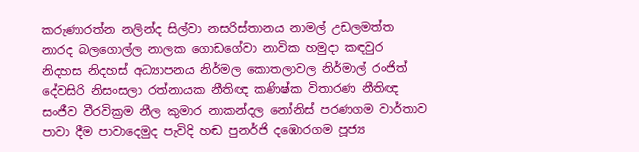කරුණාරත්න නලින්ද සිල්වා නසරිස්‌තානය නාමල් උඩලමත්ත නාරද බලගොල්ල නාලක ගොඩගේවා නාවික හමුදා කඳවුර නිදහස නිදහස් අධ්‍යාපනය නිර්මල කොතලාවල නිර්මාල් රංජිත් දේවසිරි නිසංසලා රත්නායක නීතිඥ කණිෂ්ක විතාරණ නීතිඥ සංජීව වීරවික්‍රම නීල කුමාර නාකන්දල නෝනිස් පරණගම වාර්තාව පාවා දීම පාවාදෙමුද පැවිදි හඬ පුනර්ජි දඹොරගම පූජ්‍ය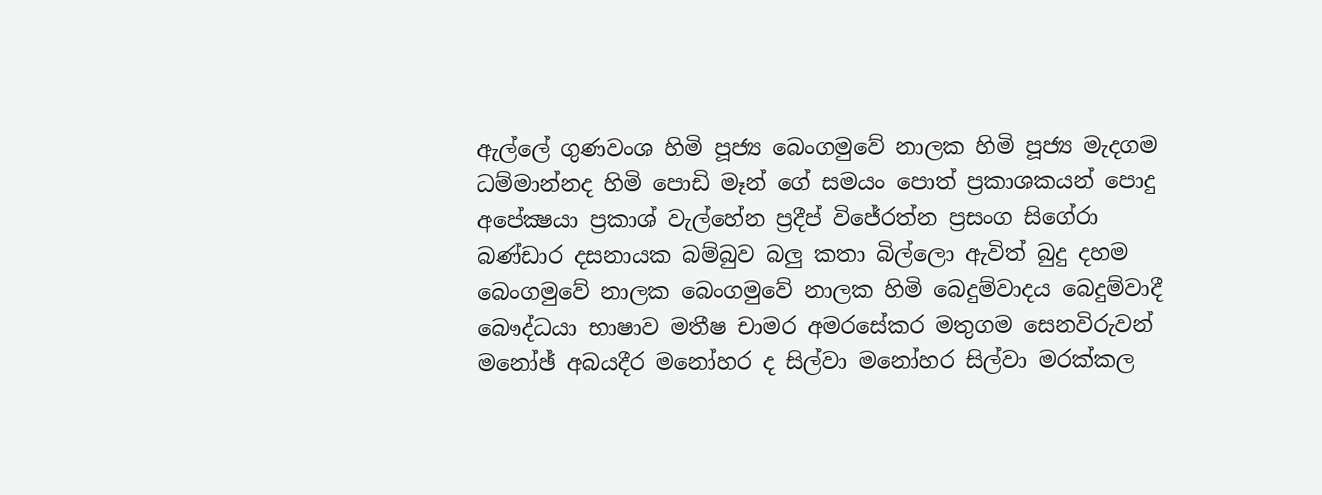ඇල්ලේ ගුණවංශ හිමි පූජ්‍ය බෙංගමුවේ නාලක හිමි පූජ්‍ය මැදගම ධම්මාන්නද හිමි පොඩි මෑන් ගේ සමයං පොත් ප්‍රකාශකයන් පොදු අපේක්‍ෂයා ප්‍රකාශ් වැල්හේන ප්‍රදීප් විජේරත්න ප්‍රසංග සිගේරා බණ්ඩාර දසනායක බම්බුව බලු කතා බිල්ලො ඇවිත් බුදු දහම බෙංගමුවේ නාලක බෙංගමුවේ නාලක හිමි බෙදුම්වාදය බෙදුම්වාදී බෞද්ධයා භාෂාව මතීෂ චාමර අමරසේකර මතුගම සෙනවිරුවන් මනෝඡ් අබයදීර මනෝහර ද සිල්වා මනෝහර සිල්වා මරක්කල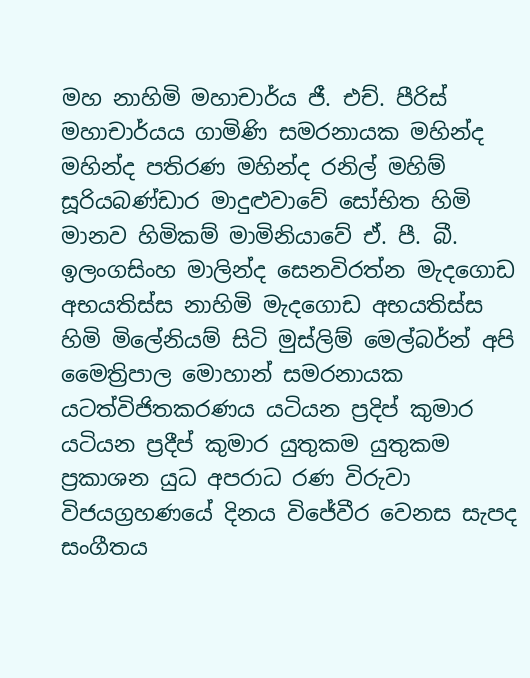මහ නාහිමි මහාචාර්ය ජී. එච්. පීරිස් මහාචාර්යය ගාමිණි සමරනායක මහින්ද මහින්ද පතිරණ මහින්ද රනිල් මහිම් සූරියබණ්ඩාර මාදුළුවාවේ සෝභිත හිමි මානව හිමිකම් මාමිනියාවේ ඒ. පී. බී. ඉලංගසිංහ මාලින්ද සෙනවිරත්න මැදගොඩ අභයතිස්ස නාහිමි මැදගොඩ අභයතිස්ස හිමි මිලේනියම් සිටි මුස්‌ලිම් මෙල්බර්න් අපි මෛත්‍රිපාල මොහාන් සමරනායක යටත්විජිතකරණය යටියන ප්‍රදිප් කුමාර යටියන ප්‍රදීප් කුමාර යුතුකම යුතුකම ප්‍රකාශන යුධ අපරාධ රණ විරුවා විජයග්‍රහණයේ දිනය විජේවීර වෙනස සැපද සංගීතය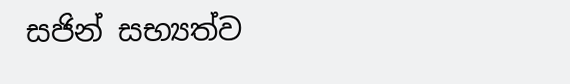සජින් සභ්‍යත්ව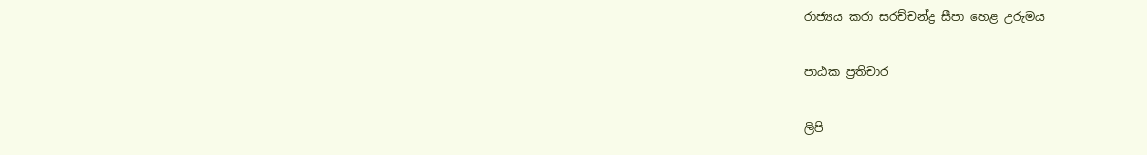රාජ්‍යය කරා සරච්චන්ද්‍ර සීපා හෙළ උරුමය

පාඨක ප්‍රතිචාර

ලිපි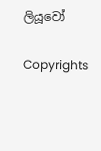ලියූවෝ

Copyrights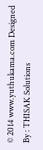© 2014 www.yuthukama.com Designed By : THISAK Solutions